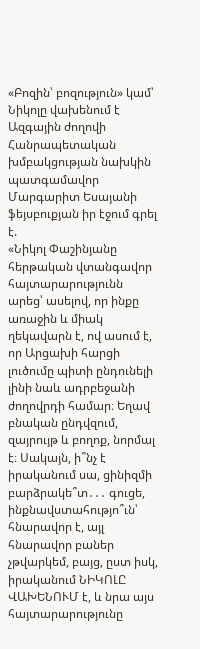«Բոզին՝ բոզություն» կամ՝ Նիկոլը վախենում է
Ազգային ժողովի Հանրապետական խմբակցության նախկին պատգամավոր Մարգարիտ Եսայանի ֆեյսբուքյան իր էջում գրել է.
«Նիկոլ Փաշինյանը հերթական վտանգավոր հայտարարությունն արեց՝ ասելով, որ ինքը առաջին և միակ ղեկավարն է, ով ասում է, որ Արցախի հարցի լուծումը պիտի ընդունելի լինի նաև ադրբեջանի ժողովրդի համար։ Եղավ բնական ընդվզում, զայրույթ և բողոք, նորմալ է։ Սակայն, ի՞նչ է իրականում սա, ցինիզմի բարձրակե՞տ․․․ գուցե, ինքնավստահությո՞ւն՝ հնարավոր է, այլ հնարավոր բաներ չթվարկեմ, բայց, ըստ իսկ, իրականում ՆԻԿՈԼԸ ՎԱԽԵՆՈՒՄ է, և նրա այս հայտարարությունը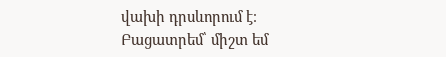վախի դրսևորում է։
Բացատրեմ՝ միշտ եմ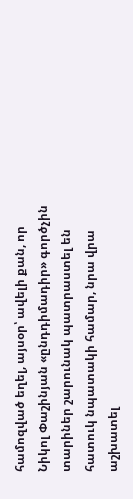համոզված եղել, այսօր՝ ավելի քան, որ Նիկոլ Փաշինյան «ընդդիմադիր» գործչին տարիներ շարունակ պատրաստել են հատուկ նպատակի համար, նրա վրա աշխատել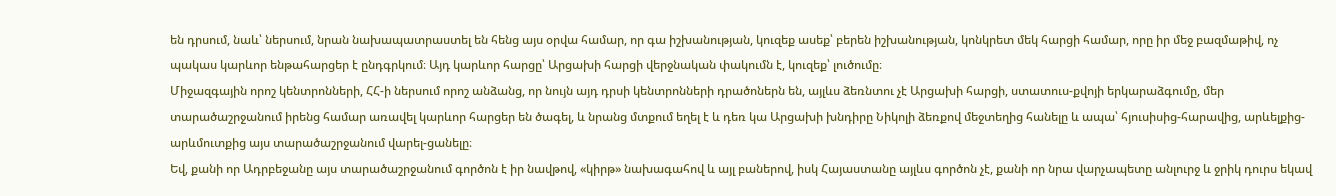են դրսում, նաև՝ ներսում, նրան նախապատրաստել են հենց այս օրվա համար, որ գա իշխանության, կուզեք ասեք՝ բերեն իշխանության, կոնկրետ մեկ հարցի համար, որը իր մեջ բազմաթիվ, ոչ պակաս կարևոր ենթահարցեր է ընդգրկում։ Այդ կարևոր հարցը՝ Արցախի հարցի վերջնական փակումն է, կուզեք՝ լուծումը։
Միջազգային որոշ կենտրոնների, ՀՀ-ի ներսում որոշ անձանց, որ նույն այդ դրսի կենտրոնների դրածոներն են, այլևս ձեռնտու չէ Արցախի հարցի, ստատուս-քվոյի երկարաձգումը, մեր տարածաշրջանում իրենց համար առավել կարևոր հարցեր են ծագել, և նրանց մտքում եղել է և դեռ կա Արցախի խնդիրը Նիկոլի ձեռքով մեջտեղից հանելը և ապա՝ հյուսիսից-հարավից, արևելքից-արևմուտքից այս տարածաշրջանում վարել-ցանելը։
Եվ, քանի որ Ադրբեջանը այս տարածաշրջանում գործոն է իր նավթով, «կիրթ» նախագահով և այլ բաներով, իսկ Հայաստանը այլևս գործոն չէ, քանի որ նրա վարչապետը անլուրջ և ջրիկ դուրս եկավ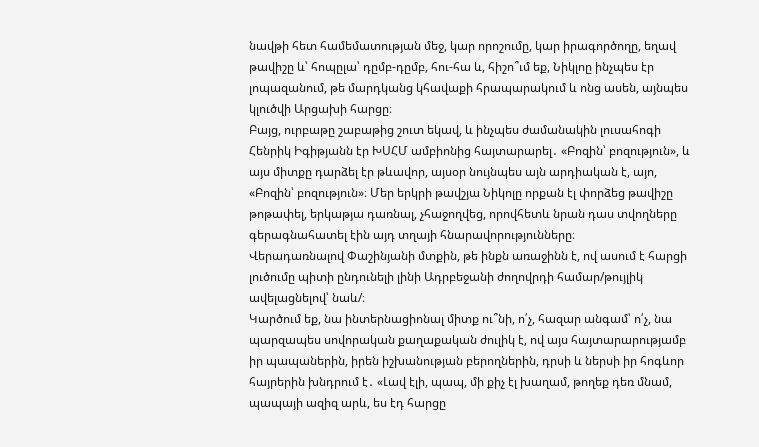նավթի հետ համեմատության մեջ, կար որոշումը, կար իրագործողը, եղավ թավիշը և՝ հոպըլա՝ դըմբ-դըմբ, հու-հա և, հիշո՞ւմ եք, Նիկլոը ինչպես էր լոպազանում, թե մարդկանց կհավաքի հրապարակում և ոնց ասեն, այնպես կլուծվի Արցախի հարցը։
Բայց, ուրբաթը շաբաթից շուտ եկավ, և ինչպես ժամանակին լուսահոգի Հենրիկ Իգիթյանն էր ԽՍՀՄ ամբիոնից հայտարարել․ «Բոզին՝ բոզություն», և այս միտքը դարձել էր թևավոր, այսօր նույնպես այն արդիական է, այո, «Բոզին՝ բոզություն»։ Մեր երկրի թավշյա Նիկոլը որքան էլ փորձեց թավիշը թոթափել, երկաթյա դառնալ, չհաջողվեց, որովհետև նրան դաս տվողները գերագնահատել էին այդ տղայի հնարավորությունները։
Վերադառնալով Փաշինյանի մտքին, թե ինքն առաջինն է, ով ասում է հարցի լուծումը պիտի ընդունելի լինի Ադրբեջանի ժողովրդի համար/թույլիկ ավելացնելով՝ նաև/։
Կարծում եք, նա ինտերնացիոնալ միտք ու՞նի, ո՛չ, հազար անգամ՝ ո՛չ, նա պարզապես սովորական քաղաքական ժուլիկ է, ով այս հայտարարությամբ իր պապաներին, իրեն իշխանության բերողներին, դրսի և ներսի իր հոգևոր հայրերին խնդրում է․ «Լավ էլի, պապ, մի քիչ էլ խաղամ, թողեք դեռ մնամ, պապայի ազիզ արև, ես էդ հարցը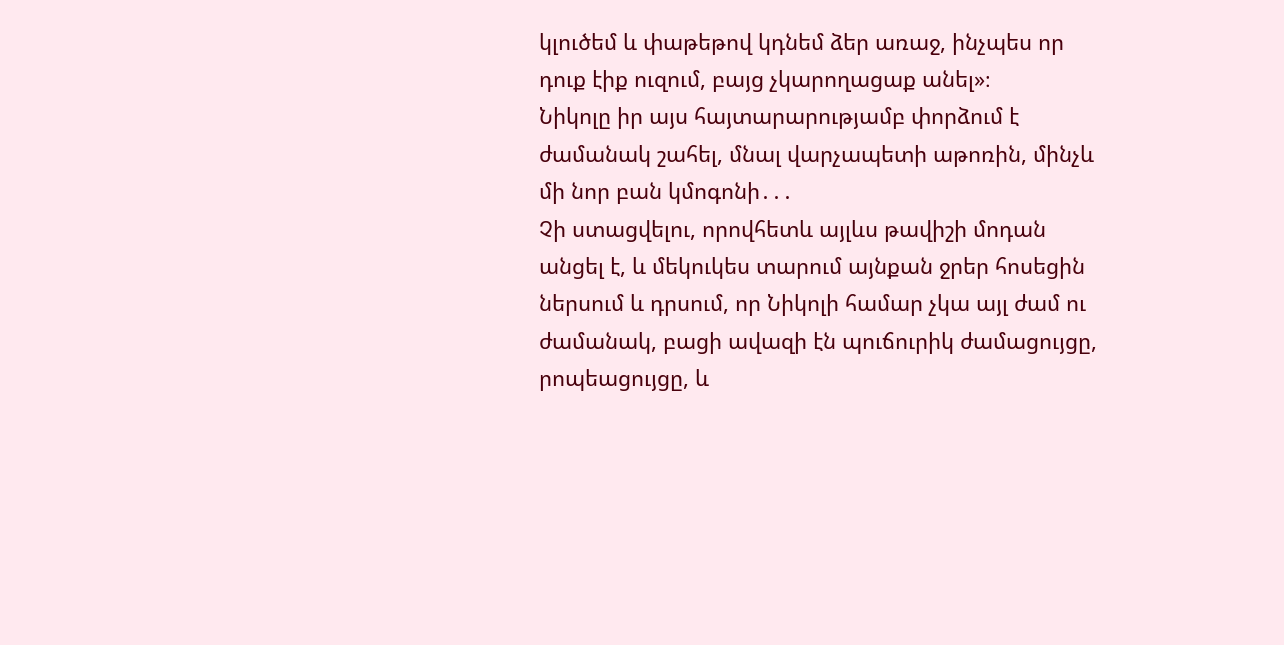կլուծեմ և փաթեթով կդնեմ ձեր առաջ, ինչպես որ դուք էիք ուզում, բայց չկարողացաք անել»։
Նիկոլը իր այս հայտարարությամբ փորձում է ժամանակ շահել, մնալ վարչապետի աթոռին, մինչև մի նոր բան կմոգոնի․․․
Չի ստացվելու, որովհետև այլևս թավիշի մոդան անցել է, և մեկուկես տարում այնքան ջրեր հոսեցին ներսում և դրսում, որ Նիկոլի համար չկա այլ ժամ ու ժամանակ, բացի ավազի էն պուճուրիկ ժամացույցը, րոպեացույցը, և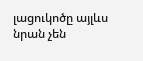լացուկոծը այլևս նրան չեն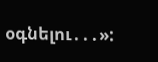օգնելու․․․»: